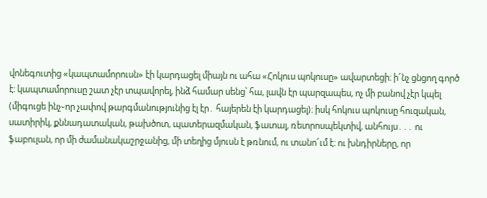վոնեգուտից «կապտամորուսն» էի կարդացել միայն ու ահա «Հոկուս պոկուսը» ավարտեցի։ ի՜նչ ցնցող գործ է։ կապտամորուսը շատ չէր տպավորել, ինձ համար սենց՝ հա, լավն էր պարզապես, ոչ մի բանով չէր կպել (միգուցե ինչ֊որ չափով թարգմանությունից էլ էր․ հայերեն էի կարդացել)։ իսկ հոկուս պոկուսը հուզական, սատիրիկ, քննադատական, թախծոտ, պատերազմական, ֆատալ, ռետրոսպեկտիվ, անհույս․․․ ու ֆաբուլան, որ մի ժամանակաշրջանից, մի տեղից մյուսն է թռնում, ու տանո՜ւմ է։ ու խնդիրները, որ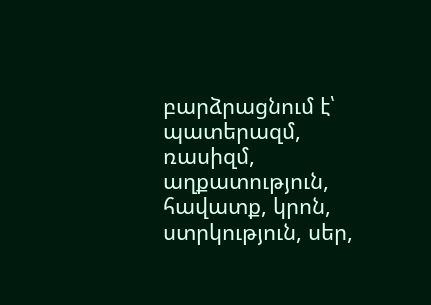բարձրացնում է՝ պատերազմ, ռասիզմ, աղքատություն, հավատք, կրոն, ստրկություն, սեր,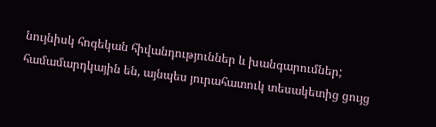նույնիսկ հոգեկան հիվանդություններ և խանգարումներ; համամարդկային են, այնպես յուրահատուկ տեսակետից ցույց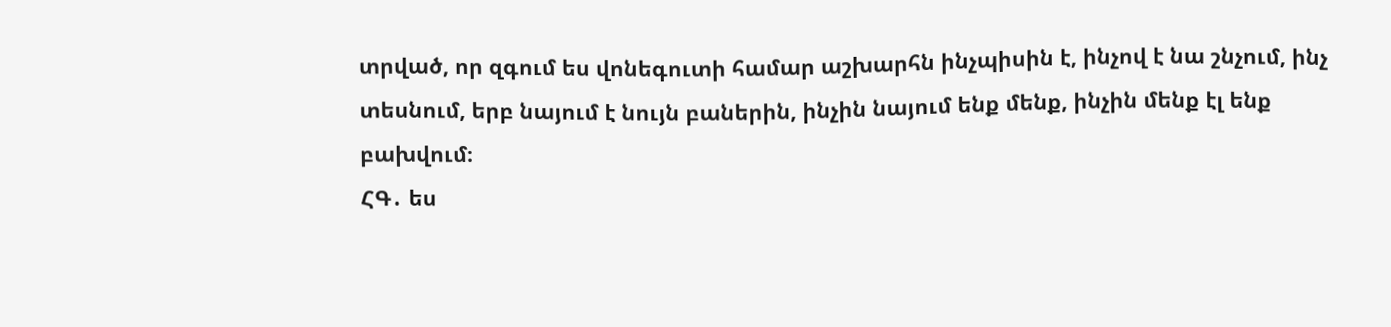տրված, որ զգում ես վոնեգուտի համար աշխարհն ինչպիսին է, ինչով է նա շնչում, ինչ տեսնում, երբ նայում է նույն բաներին, ինչին նայում ենք մենք, ինչին մենք էլ ենք բախվում։
ՀԳ․ ես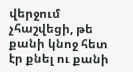վերջում չհաշվեցի, թե քանի կնոջ հետ էր քնել ու քանի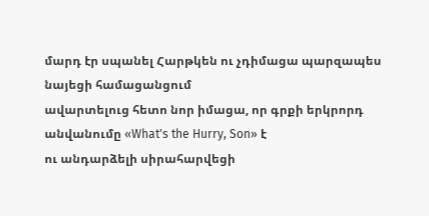մարդ էր սպանել Հարթկեն ու չդիմացա պարզապես նայեցի համացանցում
ավարտելուց հետո նոր իմացա, որ գրքի երկրորդ անվանումը «What's the Hurry, Son» է
ու անդարձելի սիրահարվեցի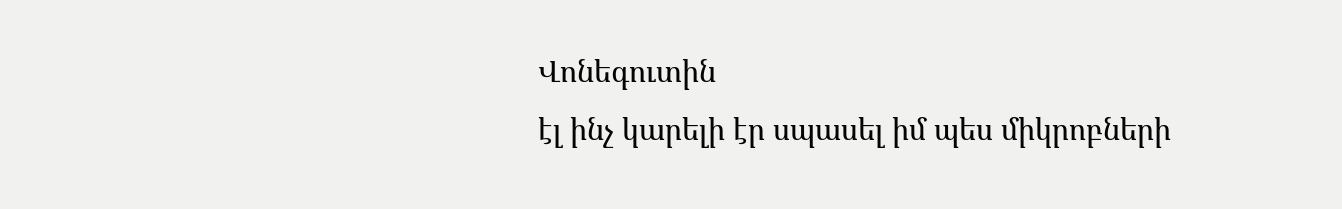Վոնեգուտին
էլ ինչ կարելի էր սպասել իմ պես միկրոբների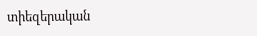տիեզերական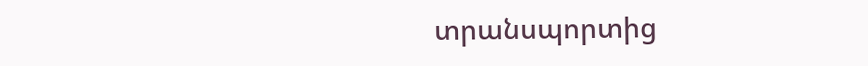տրանսպորտից